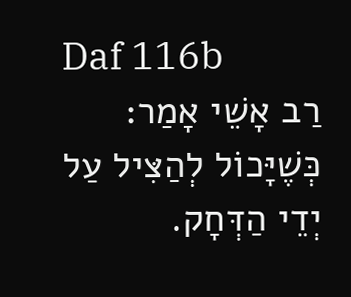Daf 116b
רַב אָשֵׁי אָמַר: כְּשֶׁיָּכוֹל לְהַצִּיל עַל יְדֵי הַדְּחָק.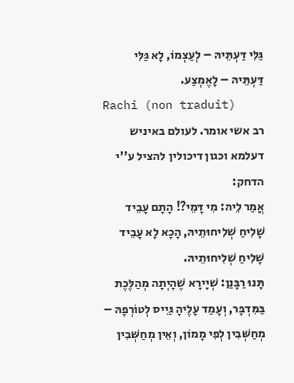גַּלִּי דַּעְתֵּיהּ – לְעַצְמוֹ, לָא גַּלִּי דַּעְתֵּיהּ – לָאֶמְצַע.
Rachi (non traduit)
רב אשי אומר. לעולם באיניש דעלמא וכגון דיכולין להציל ע''י הדחק:
אֲמַר לֵיהּ: מִי דָּמֵי?! הָתָם עָבֵיד שָׁלִיחַ שְׁלִיחוּתֵיהּ, הָכָא לָא עָבֵיד שָׁלִיחַ שְׁלִיחוּתֵיהּ.
תָּנוּ רַבָּנַן: שְׁיָירָא שֶׁהָיְתָה מְהַלֶּכֶת בַּמִּדְבָּר, וְעָמַד עָלֶיהָ גַּיִיס לְטוֹרְפָהּ – מְחַשְּׁבִין לְפִי מָמוֹן, וְאֵין מְחַשְּׁבִין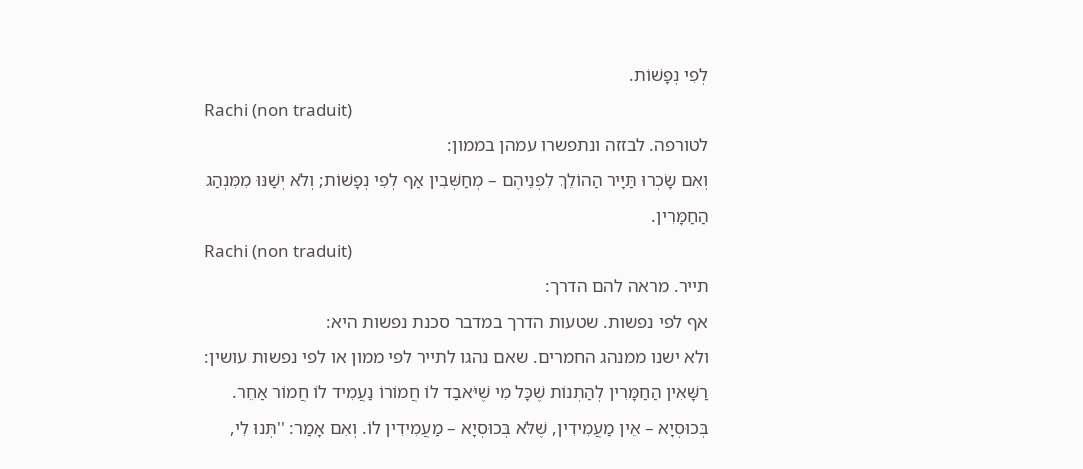לְפִי נְפָשׁוֹת.
Rachi (non traduit)
לטורפה. לבזזה ונתפשרו עמהן בממון:
וְאִם שָׂכְרוּ תַּיָּיר הַהוֹלֵךְ לִפְנֵיהֶם – מְחַשְּׁבִין אַף לְפִי נְפָשׁוֹת; וְלֹא יְשַׁנּוּ מִמִּנְהַג הַחַמָּרִין.
Rachi (non traduit)
תייר. מראה להם הדרך:
אף לפי נפשות. שטעות הדרך במדבר סכנת נפשות היא:
ולא ישנו ממנהג החמרים. שאם נהגו לתייר לפי ממון או לפי נפשות עושין:
רַשָּׁאִין הַחַמָּרִין לְהַתְנוֹת שֶׁכָּל מִי שֶׁיֹּאבַד לוֹ חֲמוֹרוֹ נַעֲמִיד לוֹ חֲמוֹר אַחֵר. בְּכוּסְיָא – אֵין מַעֲמִידִין, שֶׁלֹּא בְּכוּסְיָא – מַעֲמִידִין לוֹ. וְאִם אָמַר: ''תְּנוּ לִי,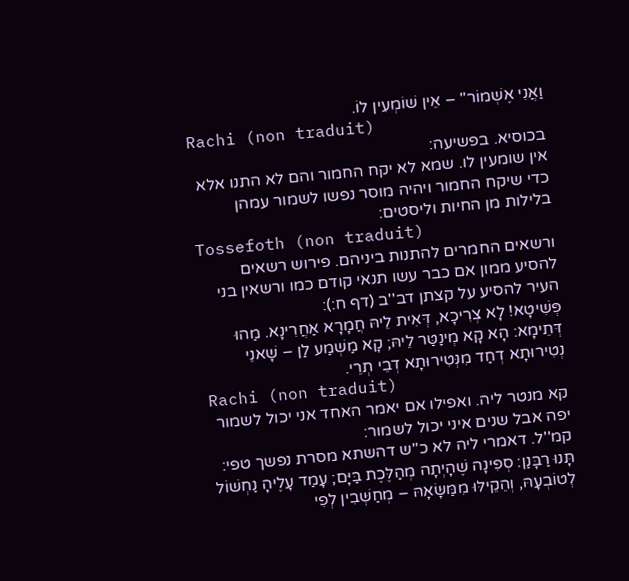וַאֲנִי אֶשְׁמוֹר'' – אֵין שׁוֹמְעִין לוֹ.
Rachi (non traduit)
בכוסיא. בפשיעה:
אין שומעין לו. שמא לא יקח החמור והם לא התנו אלא כדי שיקח החמור ויהיה מוסר נפשו לשמור עמהן בלילות מן החיות וליסטים:
Tossefoth (non traduit)
ורשאים החמרים להתנות ביניהם. פירוש רשאים להסיע ממון אם כבר עשו תנאי קודם כמו ורשאין בני העיר להסיע על קצתן דב''ב (דף ח:):
פְּשִׁיטָא! לָא צְרִיכָא, דְּאִית לֵיהּ חֲמָרָא אַחֲרִינָא. מַהוּ דְּתֵימָא: הָא קָא מְינַטַּר לֵיהּ; קָא מַשְׁמַע לַן – שָׁאנֵי נְטִירוּתָא דְחַד מִנְּטִירוּתָא דְבֵי תְרֵי.
Rachi (non traduit)
קא מנטר ליה. ואפילו אם יאמר האחד אני יכול לשמור יפה אבל שנים איני יכול לשמור:
קמ''ל. דאמרי ליה לא כ''ש דהשתא מסרת נפשך טפי:
תָּנוּ רַבָּנַן: סְפִינָה שֶׁהָיְתָה מְהַלֶּכֶת בַּיָּם; עָמַד עָלֶיהָ נַחְשׁוֹל לְטוֹבְעָהּ, וְהֵקֵילּוּ מִמַּשָּׂאָהּ – מְחַשְּׁבִין לְפִי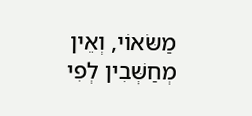מַשּׂאוֹי, וְאֵין מְחַשְּׁבִין לְפִי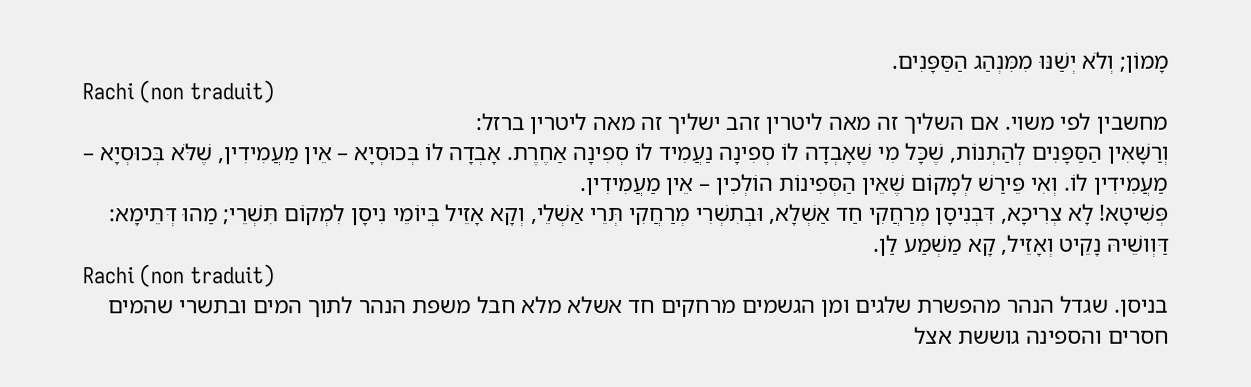מָמוֹן; וְלֹא יְשַׁנּוּ מִמִּנְהַג הַסַּפָּנִים.
Rachi (non traduit)
מחשבין לפי משוי. אם השליך זה מאה ליטרין זהב ישליך זה מאה ליטרין ברזל:
וְרַשָּׁאִין הַסַּפָּנִים לְהַתְנוֹת, שֶׁכָּל מִי שֶׁאָבְדָה לוֹ סְפִינָה נַעֲמִיד לוֹ סְפִינָה אַחֶרֶת. אָבְדָה לוֹ בְּכוּסְיָא – אֵין מַעֲמִידִין, שֶׁלֹּא בְּכוּסְיָא – מַעֲמִידִין לוֹ. וְאִי פֵּירַשׁ לְמָקוֹם שֶׁאֵין הַסְּפִינוֹת הוֹלְכִין – אֵין מַעֲמִידִין.
פְּשִׁיטָא! לָא צְרִיכָא, דִּבְנִיסָן מְרַחֲקִי חַד אַשְׁלָא, וּבְתִשְׁרִי מְרַחֲקִי תְּרֵי אַשְׁלֵי, וְקָא אָזֵיל בְּיוֹמֵי נִיסָן לִמְקוֹם תִּשְׁרֵי; מַהוּ דְּתֵימָא: דַּוְושֵׁיהּ נָקֵיט וְאָזֵיל, קָא מַשְׁמַע לַן.
Rachi (non traduit)
בניסן. שגדל הנהר מהפשרת שלגים ומן הגשמים מרחקים חד אשלא מלא חבל משפת הנהר לתוך המים ובתשרי שהמים חסרים והספינה גוששת אצל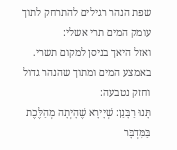שפת הנהר רגילים להתרחק לתוך עומק המים תרי אשלי:
ואזל היאך בניסן למקום תשרי. באמצע המים ומתוך שהנהר גדול וחזק נטבעה:
תָּנוּ רַבָּנַן: שְׁיָירָא שֶׁהָיְתָה מְהַלֶּכֶת בַּמִּדְבָּר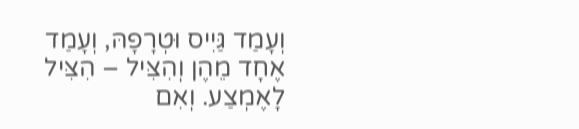וְעָמַד גַּיִיס וּטְרָפָהּ, וְעָמַד אֶחָד מֵהֶן וְהִצִּיל – הִצִּיל לָאֶמְצַע. וְאִם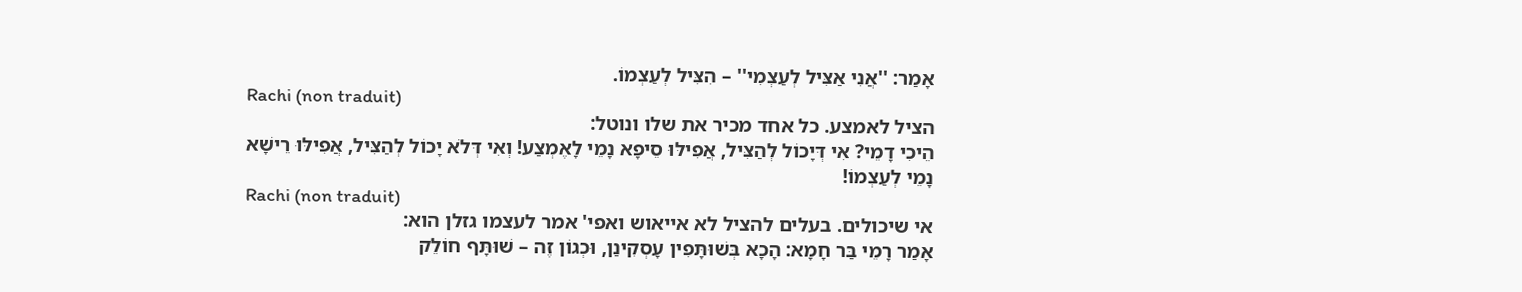אָמַר: ''אֲנִי אַצִּיל לְעַצְמִי'' – הִצִּיל לְעַצְמוֹ.
Rachi (non traduit)
הציל לאמצע. כל אחד מכיר את שלו ונוטל:
הֵיכִי דָמֵי? אִי דְּיָכוֹל לְהַצִּיל, אֲפִילּוּ סֵיפָא נָמֵי לָאֶמְצַע! וְאִי דְּלֹא יָכוֹל לְהַצִּיל, אֲפִילּוּ רֵישָׁא נָמֵי לְעַצְמוֹ!
Rachi (non traduit)
אי שיכולים. בעלים להציל לא אייאוש ואפי' אמר לעצמו גזלן הוא:
אָמַר רָמֵי בַּר חָמָא: הָכָא בְּשׁוּתָּפִין עָסְקִינַן, וּכְגוֹן זֶה – שׁוּתָּף חוֹלֵק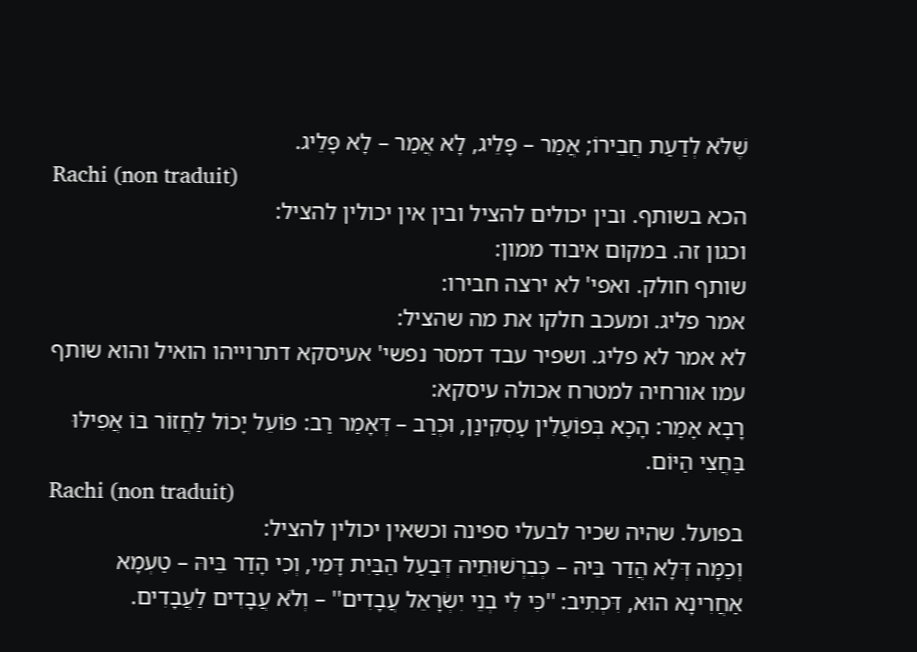שֶׁלֹּא לְדַעַת חֲבֵירוֹ; אֲמַר – פָּלֵיג, לָא אֲמַר – לָא פָּלֵיג.
Rachi (non traduit)
הכא בשותף. ובין יכולים להציל ובין אין יכולין להציל:
וכגון זה. במקום איבוד ממון:
שותף חולק. ואפי' לא ירצה חבירו:
אמר פליג. ומעכב חלקו את מה שהציל:
לא אמר לא פליג. ושפיר עבד דמסר נפשי' אעיסקא דתרוייהו הואיל והוא שותף עמו אורחיה למטרח אכולה עיסקא:
רָבָא אָמַר: הָכָא בְּפוֹעֲלִין עָסְקִינַן, וּכְרַב – דְּאָמַר רַב: פּוֹעֵל יָכוֹל לַחֲזוֹר בּוֹ אֲפִילּוּ בַּחֲצִי הַיּוֹם.
Rachi (non traduit)
בפועל. שהיה שכיר לבעלי ספינה וכשאין יכולין להציל:
וְכַמָּה דְּלָא הֲדַר בֵּיהּ – כְּבִרְשׁוּתֵיהּ דְּבַעַל הַבַּיִת דָּמֵי, וְכִי הָדַר בֵּיהּ – טַעְמָא אַחֲרִינָא הוּא, דִּכְתִיב: ''כִּי לִי בְנֵי יִשְׂרָאֵל עֲבָדִים'' – וְלֹא עֲבָדִים לַעֲבָדִים.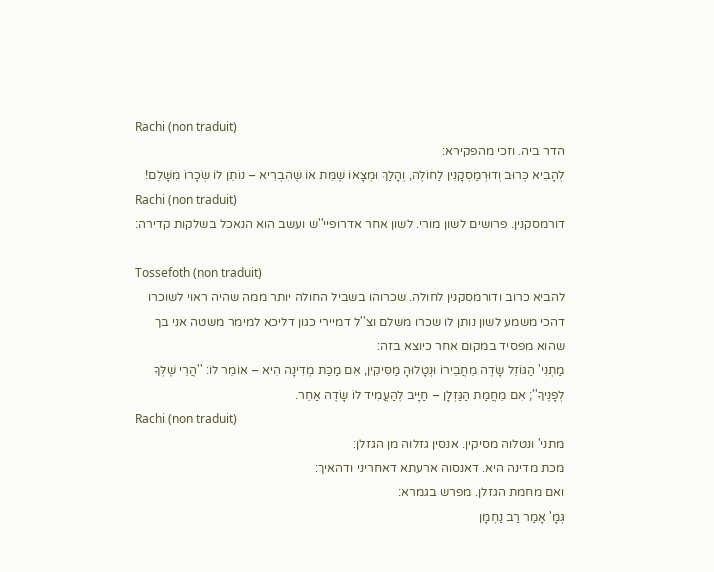Rachi (non traduit)
הדר ביה. וזכי מהפקירא:
לְהָבִיא כְּרוּב וְדוּרְמַסְקָנִין לַחוֹלֶה, וְהָלַךְ וּמְצָאוֹ שֶׁמֵּת אוֹ שֶׁהִבְרִיא – נוֹתֵן לוֹ שְׂכָרוֹ מִשָּׁלֵם!
Rachi (non traduit)
דורמסקנין. פרושים לשון מורי. לשון אחר אדרופיי''ש ועשב הוא הנאכל בשלקות קדירה:

Tossefoth (non traduit)
להביא כרוב ודורמסקנין לחולה. שכרוהו בשביל החולה יותר ממה שהיה ראוי לשוכרו דהכי משמע לשון נותן לו שכרו משלם וצ''ל דמיירי כגון דליכא למימר משטה אני בך שהוא מפסיד במקום אחר כיוצא בזה:
מַתְנִי' הַגּוֹזֵל שָׂדֶה מֵחֲבֵירוֹ וּנְטָלוּהָ מַסִּיקִין, אִם מַכַּת מְדִינָה הִיא – אוֹמֵר לוֹ: ''הֲרֵי שֶׁלְּךָ לְפָנֶיךָ''; אִם מֵחֲמַת הַגַּזְלָן – חַיָּיב לְהַעֲמִיד לוֹ שָׂדֶה אַחֵר.
Rachi (non traduit)
מתני' ונטלוה מסיקין. אנסין גזלוה מן הגזלן:
מכת מדינה היא. דאנסוה ארעתא דאחריני ודהאיך:
ואם מחמת הגזלן. מפרש בגמרא:
גְּמָ' אָמַר רַב נַחְמָן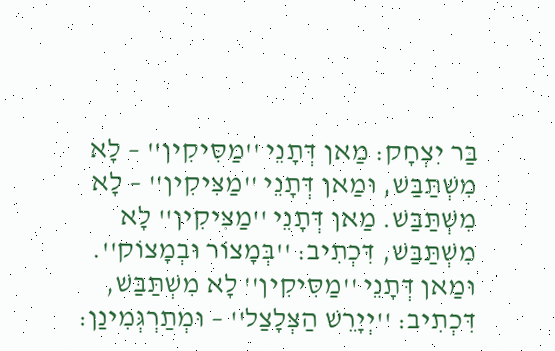בַּר יִצְחָק: מַאן דְּתָנֵי ''מַסִּיקִין'' – לָא מִשְׁתַּבַּשׁ, וּמַאן דְּתָנֵי ''מַצִּיקִין'' – לָא מִשְׁתַּבַּשׁ. מַאן דְּתָנֵי ''מַצִּיקִין'' לָא מִשְׁתַּבַּשׁ, דִּכְתִיב: ''בְּמָצוֹר וּבְמָצוֹק''.
וּמַאן דְּתָנֵי ''מַסִּיקִין'' לָא מִשְׁתַּבַּשׁ, דִּכְתִיב: ''יְיָרֵשׁ הַצְּלָצַל'' – וּמְתַרְגְּמִינַן: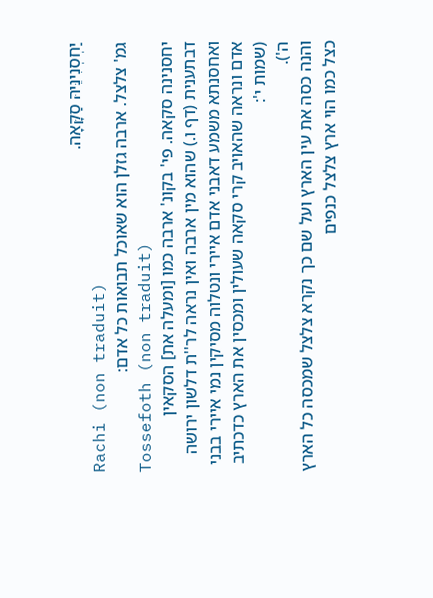יַחְסְנִינֵּיהּ סַקָּאָה.
Rachi (non traduit)
גמ' צלצל. ארבה גזלן הוא שאוכל תבואות כל אדם:
Tossefoth (non traduit)
יחסנינה סקאה. פי' בקונ' ארבה כמו [ומעלה את] הסקאין דבתענית (דף ו.) שהוא מין ארבה ואין נראה לר''ת דלשון ירושה ואחסנתא משמע דאבני אדם איירי ונטלוה מסיקין נמי איירי בבני אדם ונראה שהאויב קרי סקאה שעולין ומכסין את הארץ כדכתיב (שמות י':
ה').
והנה כסה את עין הארץ ועל שם כך נקרא צלצל שמכסה כל הארץ כצל כמו הוי ארץ צלצל כנפים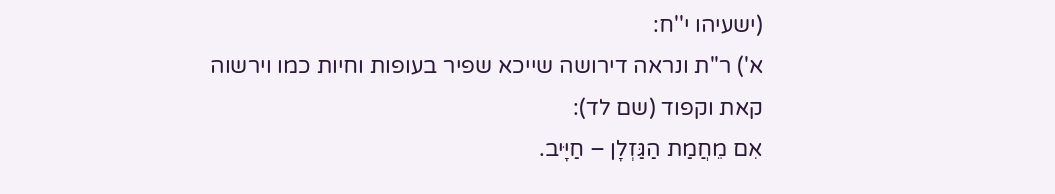(ישעיהו י''ח:
א') ר''ת ונראה דירושה שייכא שפיר בעופות וחיות כמו וירשוה קאת וקפוד (שם לד):
אִם מֵחֲמַת הַגַּזְלָן – חַיָּיב.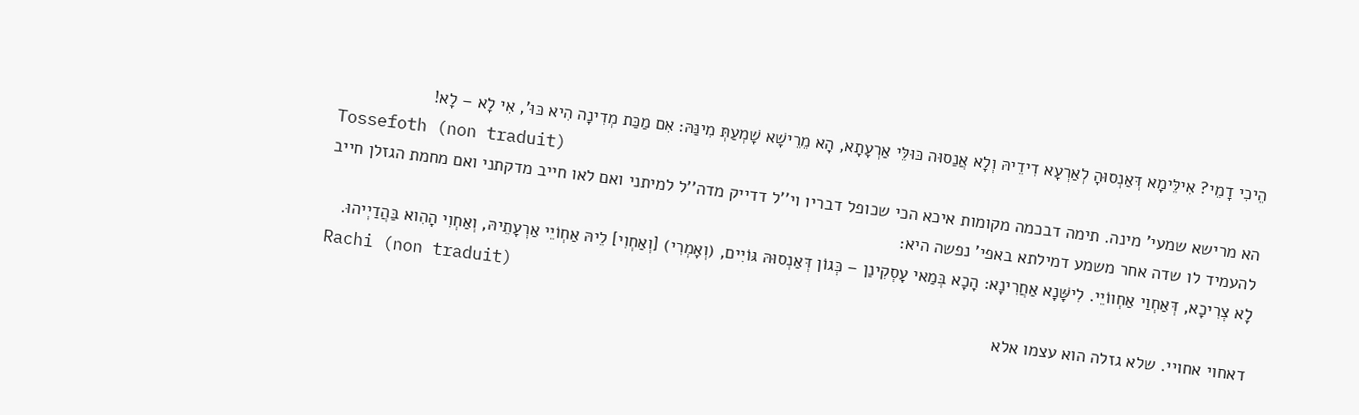הֵיכִי דָמֵי? אִילֵּימָא דְּאַנְסוּהָ לְאַרְעָא דִידֵיהּ וְלָא אֲנַסוּה כּוּלֵּי אַרְעָתָא, הָא מֵרֵישָׁא שָׁמְעַתְּ מִינַּהּ: אִם מַכַּת מְדִינָה הִיא כּוּ', אִי לָא – לָא!
Tossefoth (non traduit)
הא מרישא שמעי' מינה. תימה דבכמה מקומות איכא הכי שכופל דבריו וי''ל דדייק מדה''ל למיתני ואם לאו חייב מדקתני ואם מחמת הגזלן חייב להעמיד לו שדה אחר משמע דמילתא באפי' נפשה היא:
לָא צְרִיכָא, דְּאַחְוַי אַחְווֹיֵי. לִישָּׁנָא אַחֲרִינָא: הָכָא בְּמַאי עָסְקִינַן – כְּגוֹן דְּאַנְסוּהּ גּוֹיִים, (וְאָמְרִי) [וְאַחְוִי] לֵיהּ אַחְוֹיֵי אַרְעָתֵיהּ, וְאַחְוִי הָהִוא בַּהֲדַיְיהוּ.
Rachi (non traduit)
דאחוי אחויי. שלא גזלה הוא עצמו אלא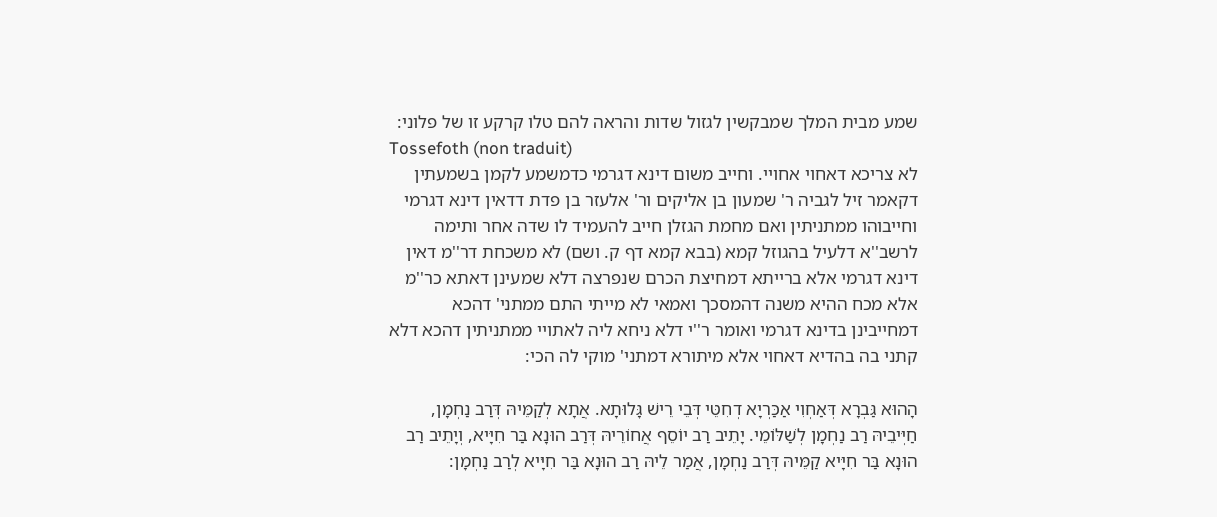שמע מבית המלך שמבקשין לגזול שדות והראה להם טלו קרקע זו של פלוני:
Tossefoth (non traduit)
לא צריכא דאחוי אחויי. וחייב משום דינא דגרמי כדמשמע לקמן בשמעתין דקאמר זיל לגביה ר' שמעון בן אליקים ור' אלעזר בן פדת דדאין דינא דגרמי וחייבוהו ממתניתין ואם מחמת הגזלן חייב להעמיד לו שדה אחר ותימה לרשב''א דלעיל בהגוזל קמא (בבא קמא דף ק. ושם) לא משכחת דר''מ דאין דינא דגרמי אלא ברייתא דמחיצת הכרם שנפרצה דלא שמעינן דאתא כר''מ אלא מכח ההיא משנה דהמסכך ואמאי לא מייתי התם ממתני' דהכא דמחייבינן בדינא דגרמי ואומר ר''י דלא ניחא ליה לאתויי ממתניתין דהכא דלא קתני בה בהדיא דאחוי אלא מיתורא דמתני' מוקי לה הכי:

הָהוּא גַּבְרָא דְּאַחְוִי אַכַּרְיָא דְחִטֵּי דְּבֵי רֵישׁ גָּלוּתָא. אֲתָא לְקַמֵּיהּ דְּרַב נַחְמָן, חַיְּיבֵיהּ רַב נַחְמָן לְשַׁלּוֹמֵי. יָתֵיב רַב יוֹסֵף אֲחוֹרֵיהּ דְּרַב הוּנָא בַּר חִיָּיא, וְיָתֵיב רַב הוּנָא בַּר חִיָּיא קַמֵּיהּ דְּרַב נַחְמָן, אֲמַר לֵיהּ רַב הוּנָא בַּר חִיָּיא לְרַב נַחְמָן: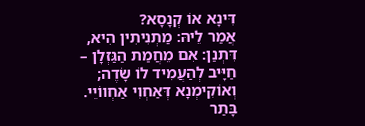דִּינָא אוֹ קְנָסָא?
אֲמַר לֵיהּ: מַתְנִיתִין הִיא, דִּתְנַן: אִם מֵחֲמַת הַגַּזְלָן – חַיָּיב לְהַעֲמִיד לוֹ שָׂדֶה; וְאוֹקִימְנָא דְּאַחְוִי אַחְווֹיֵי. בָּתַר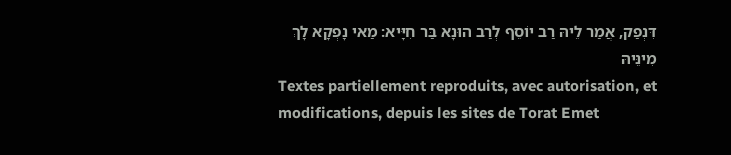דִּנְפַק, אֲמַר לֵיהּ רַב יוֹסֵף לְרַב הוּנָא בַּר חִיָּיא: מַאי נָפְקָא לָךְ מִינֵּיהּ
Textes partiellement reproduits, avec autorisation, et modifications, depuis les sites de Torat Emet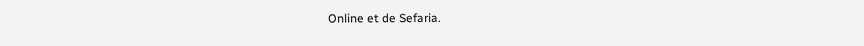Online et de Sefaria.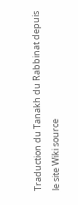Traduction du Tanakh du Rabbinat depuis le site Wiki source